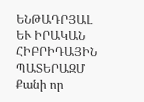ԵՆԹԱԴՐՅԱԼ ԵՒ ԻՐԱԿԱՆ ՀԻԲՐԻԴԱՅԻՆ ՊԱՏԵՐԱԶՄ
Քանի որ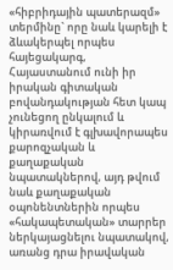«հիբրիդային պատերազմ» տերմինը` որը նաև կարելի է ձևակերպել որպես հայեցակարգ, Հայաստանում ունի իր իրական գիտական բովանդակության հետ կապ չունեցող ընկալում և կիրառվում է գլխավորապես քարոզչական և քաղաքական նպատակներով, այդ թվում նաև քաղաքական օպոնենտներին որպես «հակապետական» տարրեր ներկայացնելու նպատակով, առանց դրա իրավական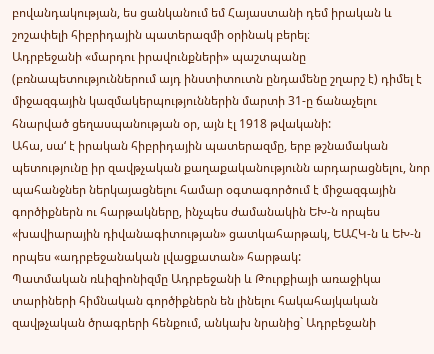բովանդակության, ես ցանկանում եմ Հայաստանի դեմ իրական և շոշափելի հիբրիդային պատերազմի օրինակ բերել։
Ադրբեջանի «մարդու իրավունքների» պաշտպանը (բռնապետություններում այդ ինստիտուտն ընդամենը շղարշ է) դիմել է միջազգային կազմակերպություններին մարտի 31-ը ճանաչելու հնարված ցեղասպանության օր, այն էլ 1918 թվականի:
Ահա, սա‘ է իրական հիբրիդային պատերազմը, երբ թշնամական պետությունը իր զավթչական քաղաքականությունն արդարացնելու, նոր պահանջներ ներկայացնելու համար օգտագործում է միջազգային գործիքներն ու հարթակները, ինչպես ժամանակին ԵԽ-ն որպես «խավիարային դիվանագիտության» ցատկահարթակ, ԵԱՀԿ-ն և ԵԽ-ն որպես «ադրբեջանական լվացքատան» հարթակ:
Պատմական ռևիզիոնիզմը Ադրբեջանի և Թուրքիայի առաջիկա տարիների հիմնական գործիքներն են լինելու հակահայկական զավթչական ծրագրերի հենքում, անկախ նրանից` Ադրբեջանի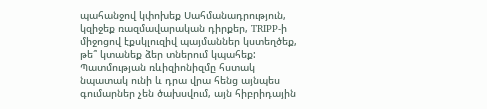պահանջով կփոխեք Սահմանադրություն, կզիջեք ռազմավարական դիրքեր, TRIPP-ի միջոցով էքսկլուզիվ պայմաններ կստեղծեք, թե՞ կտանեք ձեր տներում կպահեք: Պատմության ռևիզիոնիզմը հստակ նպատակ ունի և դրա վրա հենց այնպես գումարներ չեն ծախսվում, այն հիբրիդային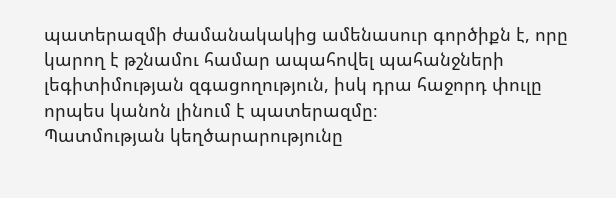պատերազմի ժամանակակից ամենասուր գործիքն է, որը կարող է թշնամու համար ապահովել պահանջների լեգիտիմության զգացողություն, իսկ դրա հաջորդ փուլը որպես կանոն լինում է պատերազմը։
Պատմության կեղծարարությունը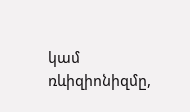կամ ռևիզիոնիզմը,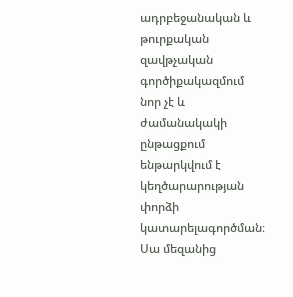ադրբեջանական և թուրքական զավթչական գործիքակազմում նոր չէ և ժամանակակի ընթացքում ենթարկվում է կեղծարարության փորձի կատարելագործման։
Սա մեզանից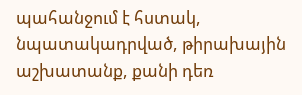պահանջում է հստակ, նպատակադրված, թիրախային աշխատանք, քանի դեռ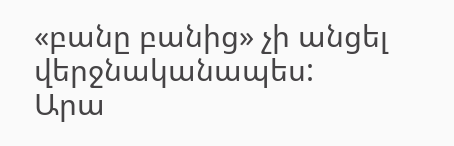«բանը բանից» չի անցել վերջնականապես:
Արա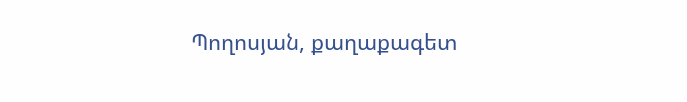Պողոսյան, քաղաքագետ